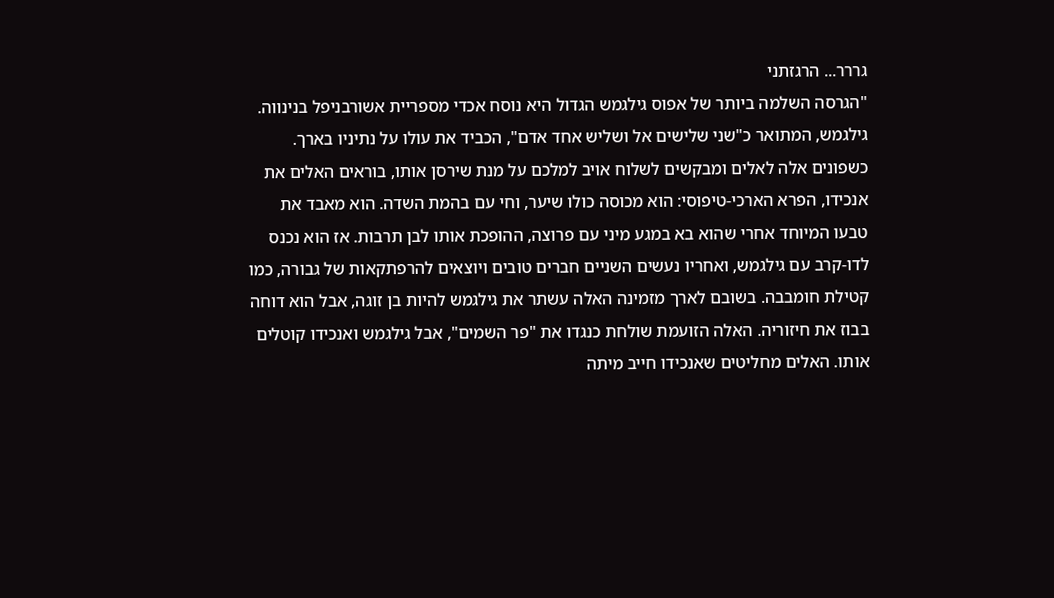גררר... הרגזתני
"הגרסה השלמה ביותר של אפוס גילגמש הגדול היא נוסח אכדי מספריית אשורבניפל בנינווה. גילגמש, המתואר כ"שני שלישים אל ושליש אחד אדם", הכביד את עולו על נתיניו בארך. כשפונים אלה לאלים ומבקשים לשלוח אויב למלכם על מנת שירסן אותו, בוראים האלים את אנכידו, הפרא הארכי-טיפוסי: הוא מכוסה כולו שיער, וחי עם בהמת השדה. הוא מאבד את טבעו המיוחד אחרי שהוא בא במגע מיני עם פרוצה, ההופכת אותו לבן תרבות. אז הוא נכנס לדו-קרב עם גילגמש, ואחריו נעשים השניים חברים טובים ויוצאים להרפתקאות של גבורה, כמו קטילת חומבבה. בשובם לארך מזמינה האלה עשתר את גילגמש להיות בן זוגה, אבל הוא דוחה בבוז את חיזוריה. האלה הזועמת שולחת כנגדו את "פר השמים", אבל גילגמש ואנכידו קוטלים אותו. האלים מחליטים שאנכידו חייב מיתה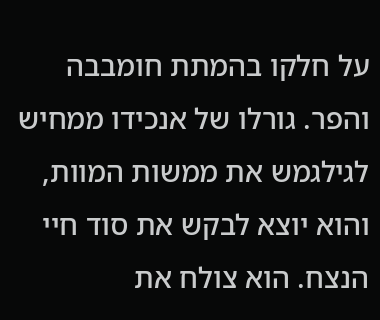על חלקו בהמתת חומבבה והפר. גורלו של אנכידו ממחיש לגילגמש את ממשות המוות, והוא יוצא לבקש את סוד חיי הנצח. הוא צולח את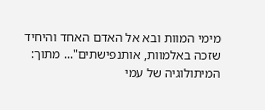מימי המוות ובא אל האדם האחד והיחיד שזכה באלמוות, אותנפישתים"... מתוך: המיתולוגיה של עמי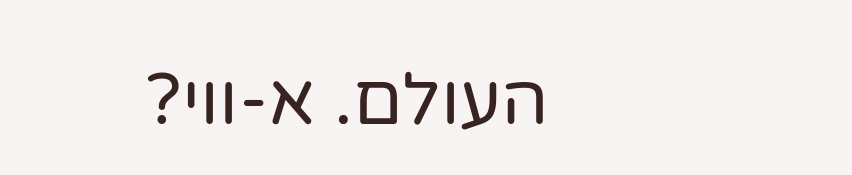העולם. א-ווי?